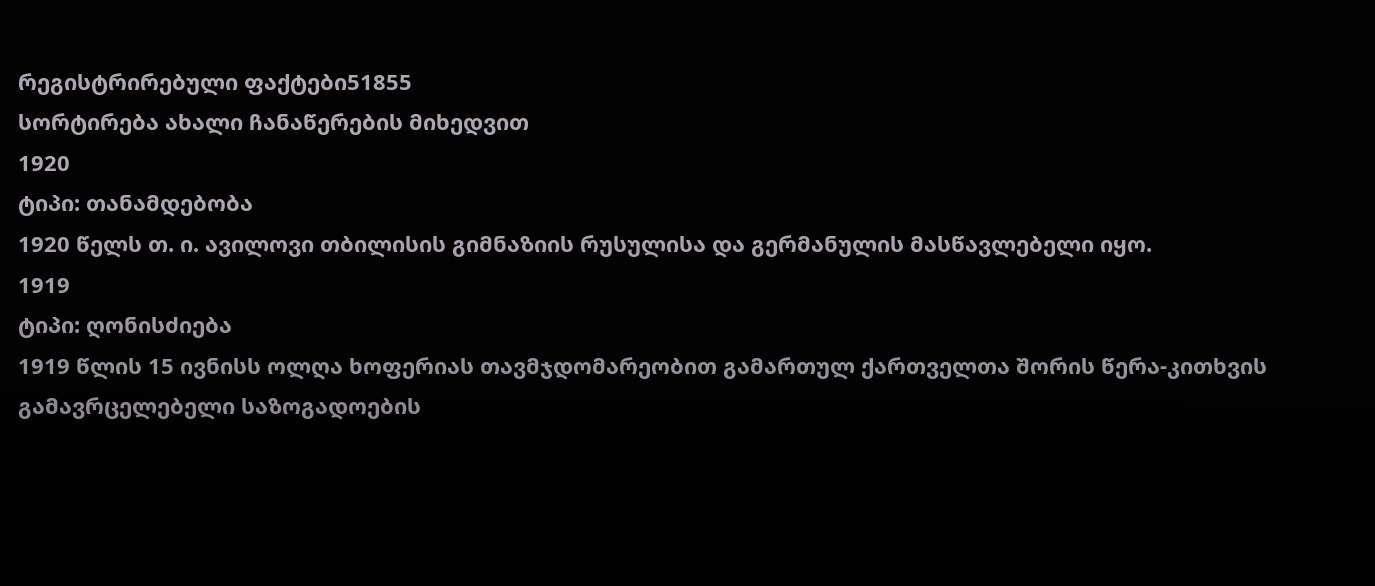რეგისტრირებული ფაქტები51855
სორტირება ახალი ჩანაწერების მიხედვით
1920
ტიპი: თანამდებობა
1920 წელს თ. ი. ავილოვი თბილისის გიმნაზიის რუსულისა და გერმანულის მასწავლებელი იყო.
1919
ტიპი: ღონისძიება
1919 წლის 15 ივნისს ოლღა ხოფერიას თავმჯდომარეობით გამართულ ქართველთა შორის წერა-კითხვის გამავრცელებელი საზოგადოების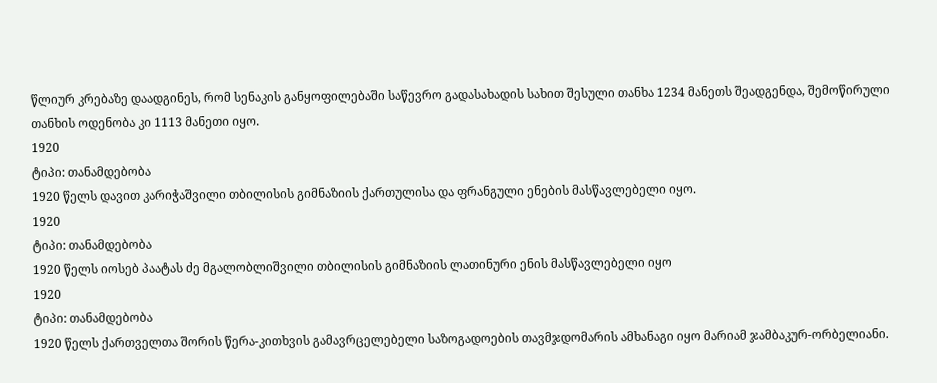წლიურ კრებაზე დაადგინეს, რომ სენაკის განყოფილებაში საწევრო გადასახადის სახით შესული თანხა 1234 მანეთს შეადგენდა, შემოწირული თანხის ოდენობა კი 1113 მანეთი იყო.
1920
ტიპი: თანამდებობა
1920 წელს დავით კარიჭაშვილი თბილისის გიმნაზიის ქართულისა და ფრანგული ენების მასწავლებელი იყო.
1920
ტიპი: თანამდებობა
1920 წელს იოსებ პაატას ძე მგალობლიშვილი თბილისის გიმნაზიის ლათინური ენის მასწავლებელი იყო
1920
ტიპი: თანამდებობა
1920 წელს ქართველთა შორის წერა-კითხვის გამავრცელებელი საზოგადოების თავმჯდომარის ამხანაგი იყო მარიამ ჯამბაკურ-ორბელიანი.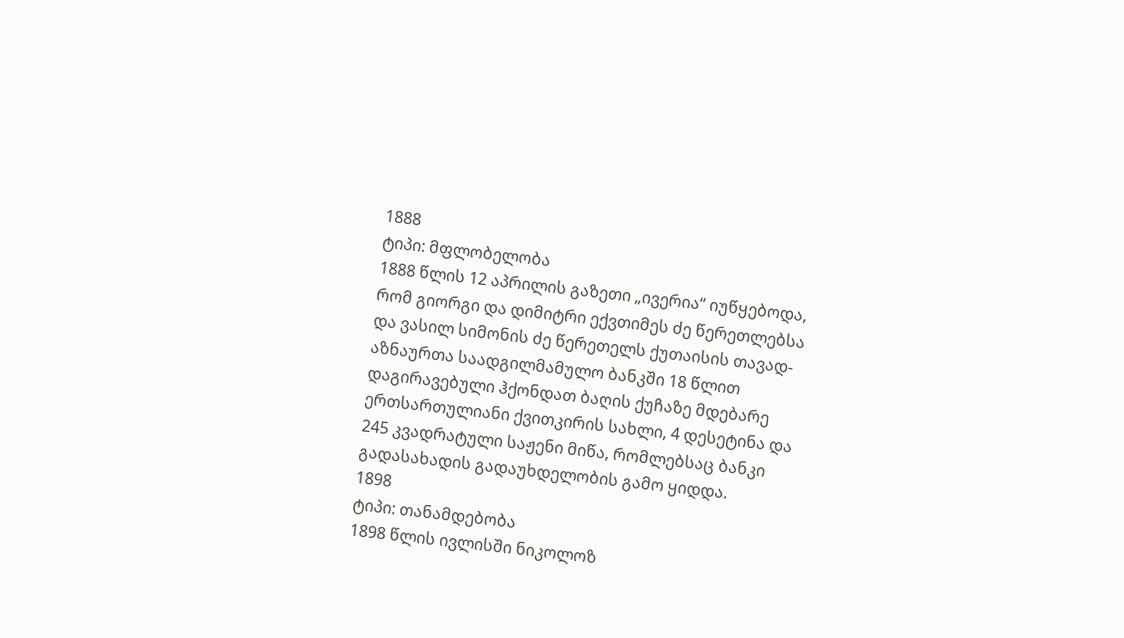1888
ტიპი: მფლობელობა
1888 წლის 12 აპრილის გაზეთი „ივერია“ იუწყებოდა, რომ გიორგი და დიმიტრი ექვთიმეს ძე წერეთლებსა და ვასილ სიმონის ძე წერეთელს ქუთაისის თავად-აზნაურთა საადგილმამულო ბანკში 18 წლით დაგირავებული ჰქონდათ ბაღის ქუჩაზე მდებარე ერთსართულიანი ქვითკირის სახლი, 4 დესეტინა და 245 კვადრატული საჟენი მიწა, რომლებსაც ბანკი გადასახადის გადაუხდელობის გამო ყიდდა.
1898
ტიპი: თანამდებობა
1898 წლის ივლისში ნიკოლოზ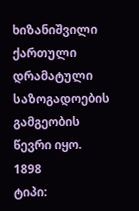ხიზანიშვილი ქართული დრამატული საზოგადოების გამგეობის წევრი იყო.
1898
ტიპი: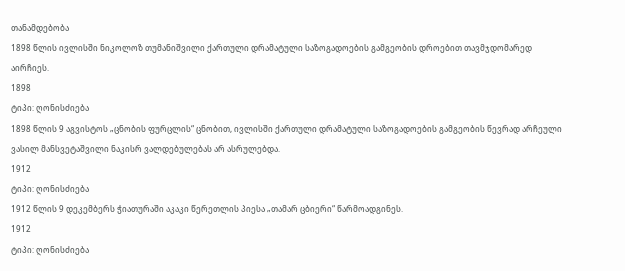თანამდებობა
1898 წლის ივლისში ნიკოლოზ თუმანიშვილი ქართული დრამატული საზოგადოების გამგეობის დროებით თავმჯდომარედ აირჩიეს.
1898
ტიპი: ღონისძიება
1898 წლის 9 აგვისტოს „ცნობის ფურცლის“ ცნობით, ივლისში ქართული დრამატული საზოგადოების გამგეობის წევრად არჩეული ვასილ მანსვეტაშვილი ნაკისრ ვალდებულებას არ ასრულებდა.
1912
ტიპი: ღონისძიება
1912 წლის 9 დეკემბერს ჭიათურაში აკაკი წერეთლის პიესა „თამარ ცბიერი“ წარმოადგინეს.
1912
ტიპი: ღონისძიება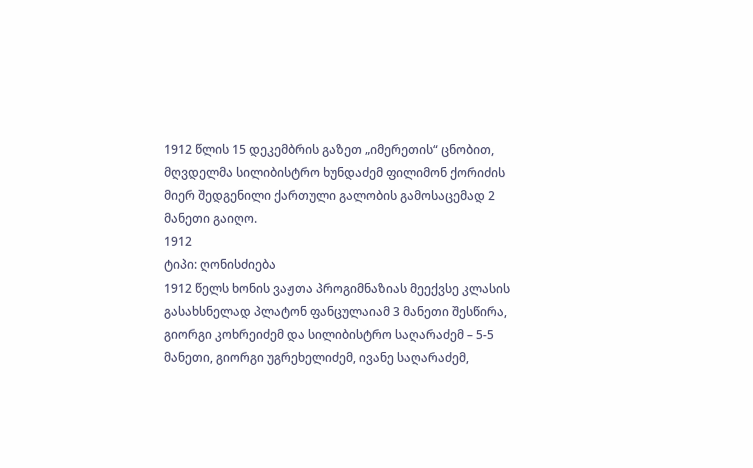1912 წლის 15 დეკემბრის გაზეთ „იმერეთის“ ცნობით, მღვდელმა სილიბისტრო ხუნდაძემ ფილიმონ ქორიძის მიერ შედგენილი ქართული გალობის გამოსაცემად 2 მანეთი გაიღო.
1912
ტიპი: ღონისძიება
1912 წელს ხონის ვაჟთა პროგიმნაზიას მეექვსე კლასის გასახსნელად პლატონ ფანცულაიამ 3 მანეთი შესწირა, გიორგი კოხრეიძემ და სილიბისტრო საღარაძემ – 5-5 მანეთი, გიორგი უგრეხელიძემ, ივანე საღარაძემ,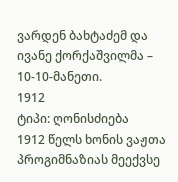ვარდენ ბახტაძემ და ივანე ქორქაშვილმა – 10-10-მანეთი.
1912
ტიპი: ღონისძიება
1912 წელს ხონის ვაჟთა პროგიმნაზიას მეექვსე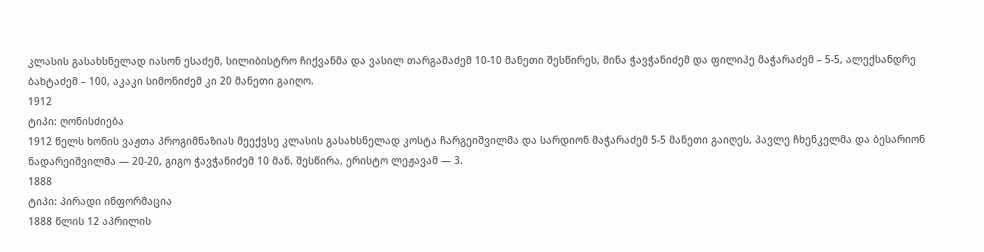კლასის გასახსნელად იასონ ესაძემ, სილიბისტრო ჩიქვანმა და ვასილ თარგამაძემ 10-10 მანეთი შესწირეს, მინა ჭავჭანიძემ და ფილიპე მაჭარაძემ – 5-5, ალექსანდრე ბახტაძემ – 100, აკაკი სიმონიძემ კი 20 მანეთი გაიღო.
1912
ტიპი: ღონისძიება
1912 წელს ხონის ვაჟთა პროგიმნაზიას მეექვსე კლასის გასახსნელად კოსტა ჩარგეიშვილმა და სარდიონ მაჭარაძემ 5-5 მანეთი გაიღეს, პავლე ჩხენკელმა და ბესარიონ ნადარეიშვილმა — 20-20, გიგო ჭავჭანიძემ 10 მან. შესწირა, ერისტო ლეჟავამ — 3.
1888
ტიპი: პირადი ინფორმაცია
1888 წლის 12 აპრილის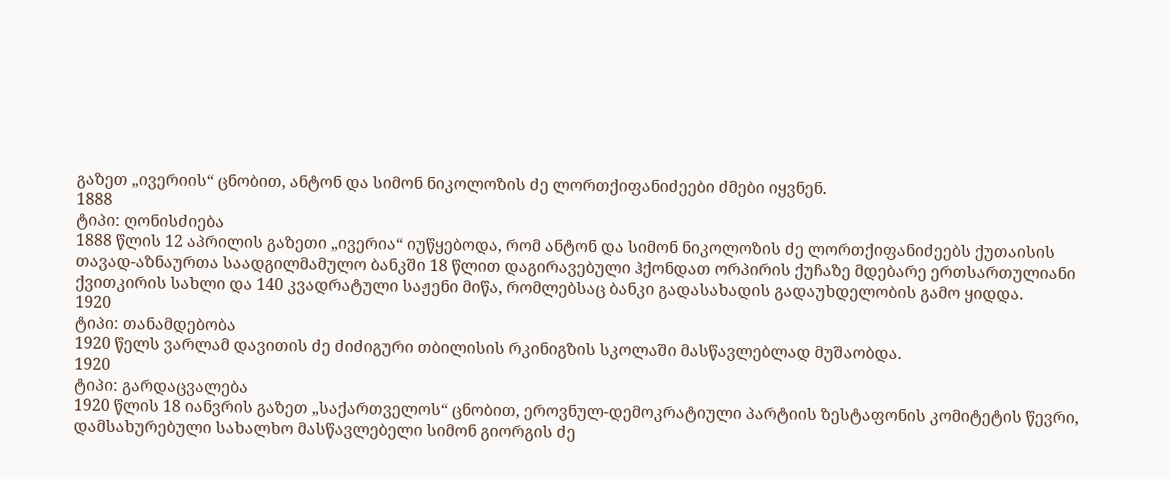გაზეთ „ივერიის“ ცნობით, ანტონ და სიმონ ნიკოლოზის ძე ლორთქიფანიძეები ძმები იყვნენ.
1888
ტიპი: ღონისძიება
1888 წლის 12 აპრილის გაზეთი „ივერია“ იუწყებოდა, რომ ანტონ და სიმონ ნიკოლოზის ძე ლორთქიფანიძეებს ქუთაისის თავად-აზნაურთა საადგილმამულო ბანკში 18 წლით დაგირავებული ჰქონდათ ორპირის ქუჩაზე მდებარე ერთსართულიანი ქვითკირის სახლი და 140 კვადრატული საჟენი მიწა, რომლებსაც ბანკი გადასახადის გადაუხდელობის გამო ყიდდა.
1920
ტიპი: თანამდებობა
1920 წელს ვარლამ დავითის ძე ძიძიგური თბილისის რკინიგზის სკოლაში მასწავლებლად მუშაობდა.
1920
ტიპი: გარდაცვალება
1920 წლის 18 იანვრის გაზეთ „საქართველოს“ ცნობით, ეროვნულ-დემოკრატიული პარტიის ზესტაფონის კომიტეტის წევრი, დამსახურებული სახალხო მასწავლებელი სიმონ გიორგის ძე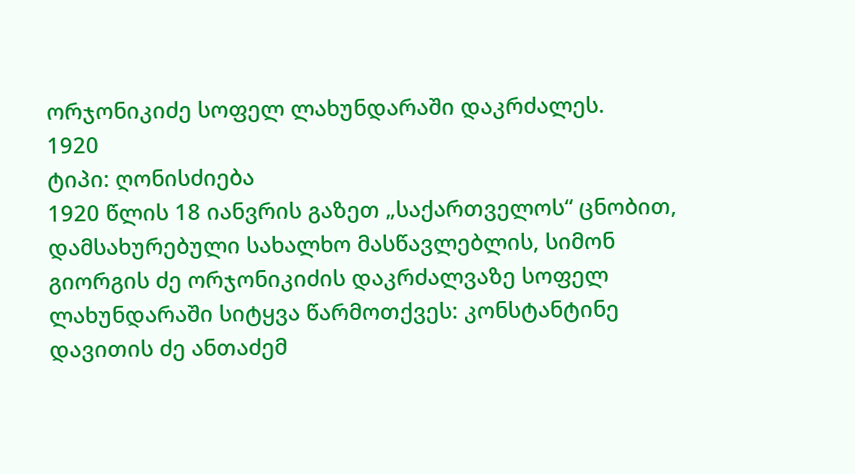ორჯონიკიძე სოფელ ლახუნდარაში დაკრძალეს.
1920
ტიპი: ღონისძიება
1920 წლის 18 იანვრის გაზეთ „საქართველოს“ ცნობით, დამსახურებული სახალხო მასწავლებლის, სიმონ გიორგის ძე ორჯონიკიძის დაკრძალვაზე სოფელ ლახუნდარაში სიტყვა წარმოთქვეს: კონსტანტინე დავითის ძე ანთაძემ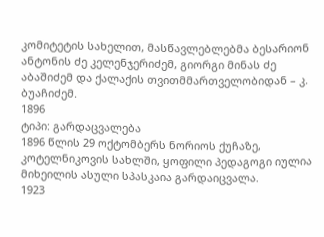კომიტეტის სახელით, მასწავლებლებმა ბესარიონ ანტონის ძე კელენჯერიძემ, გიორგი მინას ძე აბაშიძემ და ქალაქის თვითმმართველობიდან – კ. ბუაჩიძემ.
1896
ტიპი: გარდაცვალება
1896 წლის 29 ოქტომბერს ნორიოს ქუჩაზე, კოტელნიკოვის სახლში, ყოფილი პედაგოგი იულია მიხეილის ასული სპასკაია გარდაიცვალა.
1923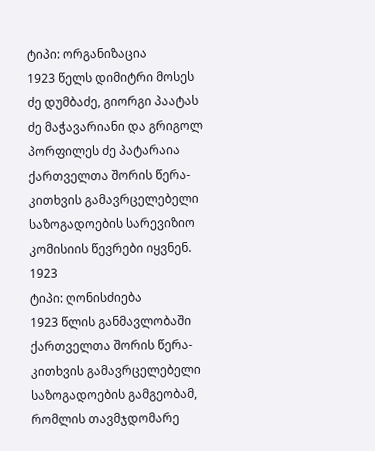ტიპი: ორგანიზაცია
1923 წელს დიმიტრი მოსეს ძე დუმბაძე, გიორგი პაატას ძე მაჭავარიანი და გრიგოლ პორფილეს ძე პატარაია ქართველთა შორის წერა-კითხვის გამავრცელებელი საზოგადოების სარევიზიო კომისიის წევრები იყვნენ.
1923
ტიპი: ღონისძიება
1923 წლის განმავლობაში ქართველთა შორის წერა-კითხვის გამავრცელებელი საზოგადოების გამგეობამ, რომლის თავმჯდომარე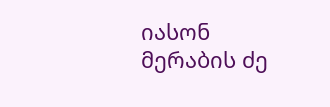იასონ მერაბის ძე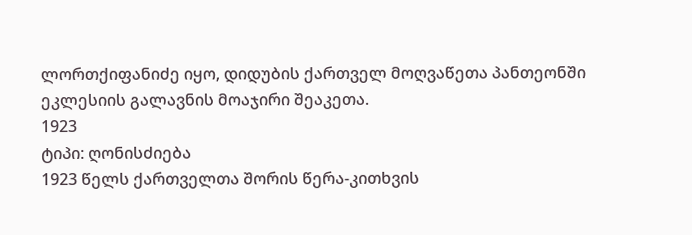ლორთქიფანიძე იყო, დიდუბის ქართველ მოღვაწეთა პანთეონში ეკლესიის გალავნის მოაჯირი შეაკეთა.
1923
ტიპი: ღონისძიება
1923 წელს ქართველთა შორის წერა-კითხვის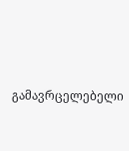გამავრცელებელი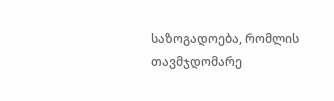საზოგადოება, რომლის თავმჯდომარე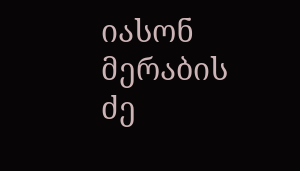იასონ მერაბის ძე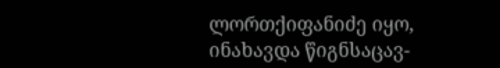ლორთქიფანიძე იყო, ინახავდა წიგნსაცავ-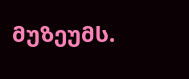მუზეუმს.